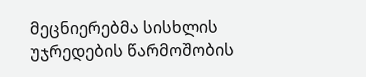მეცნიერებმა სისხლის უჯრედების წარმოშობის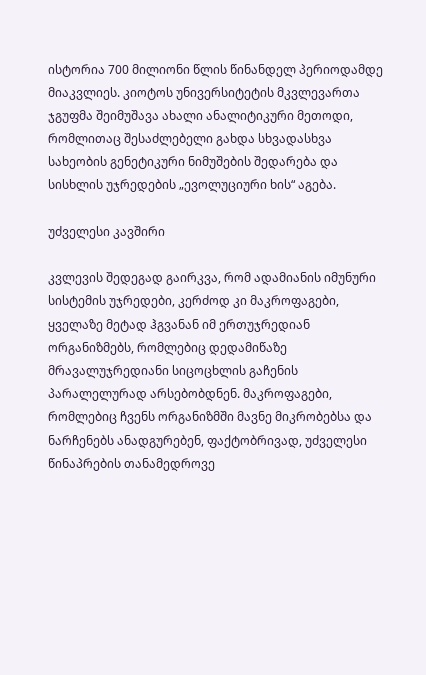ისტორია 700 მილიონი წლის წინანდელ პერიოდამდე მიაკვლიეს. კიოტოს უნივერსიტეტის მკვლევართა ჯგუფმა შეიმუშავა ახალი ანალიტიკური მეთოდი, რომლითაც შესაძლებელი გახდა სხვადასხვა სახეობის გენეტიკური ნიმუშების შედარება და სისხლის უჯრედების „ევოლუციური ხის“ აგება.

უძველესი კავშირი

კვლევის შედეგად გაირკვა, რომ ადამიანის იმუნური სისტემის უჯრედები, კერძოდ კი მაკროფაგები, ყველაზე მეტად ჰგვანან იმ ერთუჯრედიან ორგანიზმებს, რომლებიც დედამიწაზე მრავალუჯრედიანი სიცოცხლის გაჩენის პარალელურად არსებობდნენ. მაკროფაგები, რომლებიც ჩვენს ორგანიზმში მავნე მიკრობებსა და ნარჩენებს ანადგურებენ, ფაქტობრივად, უძველესი წინაპრების თანამედროვე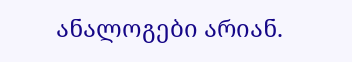ანალოგები არიან.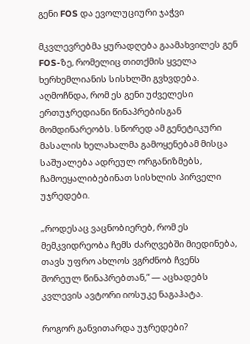გენი FOS და ევოლუციური ჯაჭვი

მკვლევრებმა ყურადღება გაამახვილეს გენ FOS-ზე, რომელიც თითქმის ყველა ხერხემლიანის სისხლში გვხვდება. აღმოჩნდა, რომ ეს გენი უძველესი ერთუჯრედიანი წინაპრებისგან მომდინარეობს. სწორედ ამ გენეტიკური მასალის ხელახალმა გამოყენებამ მისცა საშუალება ადრეულ ორგანიზმებს, ჩამოეყალიბებინათ სისხლის პირველი უჯრედები.

„როდესაც ვაცნობიერებ, რომ ეს მემკვიდრეობა ჩემს ძარღვებში მიედინება, თავს უფრო ახლოს ვგრძნობ ჩვენს შორეულ წინაპრებთან,“ — აცხადებს კვლევის ავტორი იოსუკე ნაგაჰატა.

როგორ განვითარდა უჯრედები?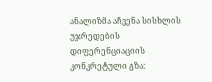ანალიზმა აჩვენა სისხლის უჯრედების დიფერენციაციის კონკრეტული გზა: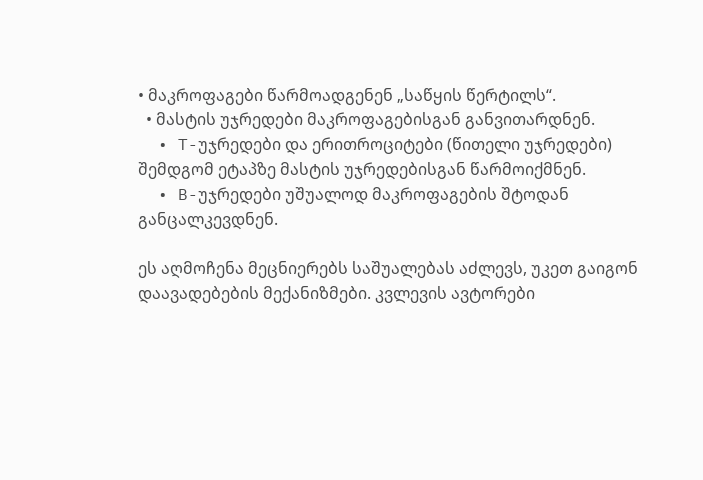• მაკროფაგები წარმოადგენენ „საწყის წერტილს“.
  • მასტის უჯრედები მაკროფაგებისგან განვითარდნენ.
  • T-უჯრედები და ერითროციტები (წითელი უჯრედები) შემდგომ ეტაპზე მასტის უჯრედებისგან წარმოიქმნენ.
  • B-უჯრედები უშუალოდ მაკროფაგების შტოდან განცალკევდნენ.

ეს აღმოჩენა მეცნიერებს საშუალებას აძლევს, უკეთ გაიგონ დაავადებების მექანიზმები. კვლევის ავტორები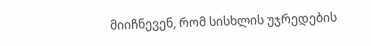მიიჩნევენ, რომ სისხლის უჯრედების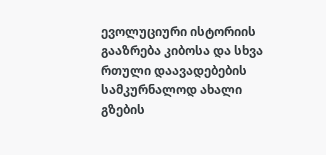ევოლუციური ისტორიის გააზრება კიბოსა და სხვა რთული დაავადებების სამკურნალოდ ახალი გზების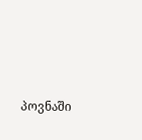პოვნაში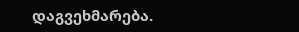დაგვეხმარება.